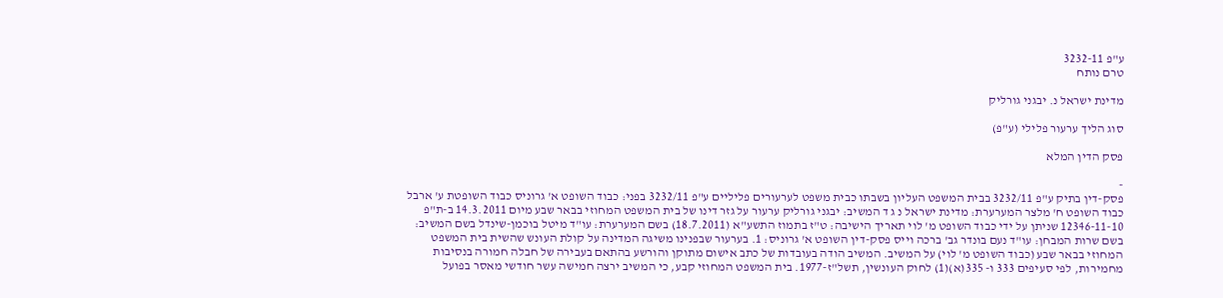ע"פ 3232-11
טרם נותח

מדינת ישראל נ. יבגני גורליק

סוג הליך ערעור פלילי (ע"פ)

פסק הדין המלא

-
פסק-דין בתיק ע"פ 3232/11 בבית המשפט העליון בשבתו כבית משפט לערעורים פליליים ע"פ 3232/11 בפני: כבוד השופט א' גרוניס כבוד השופטת ע' ארבל כבוד השופט ח' מלצר המערערת: מדינת ישראל נ ג ד המשיב: יבגני גורליק ערעור על גזר דינו של בית המשפט המחוזי בבאר שבע מיום 14.3.2011 ב-ת"פ 12346-11-10 שניתן על ידי כבוד השופט מ' לוי תאריך הישיבה: ט"ז בתמוז התשע"א (18.7.2011) בשם המערערת: עו"ד מיטל בוכמן-שינדל בשם המשיב: בשם שרות המבחן: עו"ד נעם בונדר גב' ברכה וייס פסק-דין השופט א' גרוניס: 1. בערעור שבפנינו משיגה המדינה על קולת העונש שהשית בית המשפט המחוזי בבאר שבע (כבוד השופט מ' לוי) על המשיב. המשיב הודה בעובדות של כתב אישום מתוקן והורשע בהתאם בעבירה של חבלה חמורה בנסיבות מחמירות, לפי סעיפים 333 ו- 335(א)(1) לחוק העונשין, תשל"ז-1977. בית המשפט המחוזי קבע, כי המשיב ירצה חמישה עשר חודשי מאסר בפועל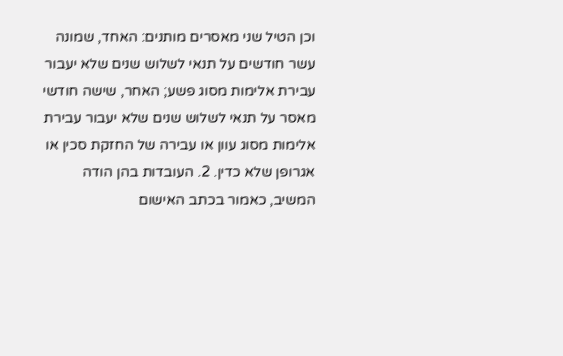וכן הטיל שני מאסרים מותנים: האחד, שמונה עשר חודשים על תנאי לשלוש שנים שלא יעבור עבירת אלימות מסוג פשע; האחר, שישה חודשי מאסר על תנאי לשלוש שנים שלא יעבור עבירת אלימות מסוג עוון או עבירה של החזקת סכין או אגרופן שלא כדין. 2. העובדות בהן הודה המשיב, כאמור בכתב האישום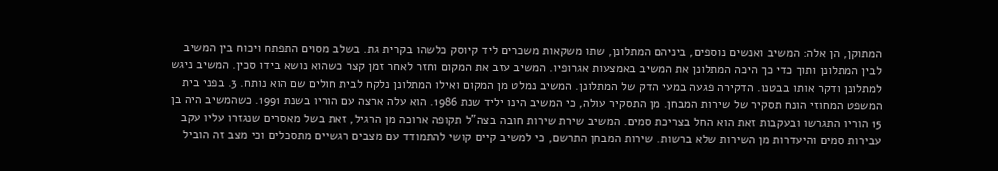המתוקן, הן אלה: המשיב ואנשים נוספים, ביניהם המתלונן, שתו משקאות משכרים ליד קיוסק כלשהו בקרית גת. בשלב מסוים התפתח ויכוח בין המשיב לבין המתלונן ותוך כדי כך היכה המתלונן את המשיב באמצעות אגרופיו. המשיב עזב את המקום וחזר לאחר זמן קצר כשהוא נושא בידו סכין. המשיב ניגש למתלונן ודקר אותו בבטנו. הדקירה פגעה במעי הדק של המתלונן. המשיב נמלט מן המקום ואילו המתלונן נלקח לבית חולים שם הוא נותח. 3. בפני בית המשפט המחוזי הונח תסקיר של שירות המבחן. מן התסקיר עולה, כי המשיב הינו יליד שנת 1986. הוא עלה ארצה עם הוריו בשנת 1991. כשהמשיב היה בן 15 הוריו התגרשו ובעקבות זאת הוא החל בצריכת סמים. המשיב שירת שירות חובה בצה"ל תקופה ארוכה מן הרגיל, זאת בשל מאסרים שנגזרו עליו עקב עבירות סמים והיעדרות מן השירות שלא ברשות. שירות המבחן התרשם, כי למשיב קיים קושי להתמודד עם מצבים רגשיים מתסכלים וכי מצב זה הוביל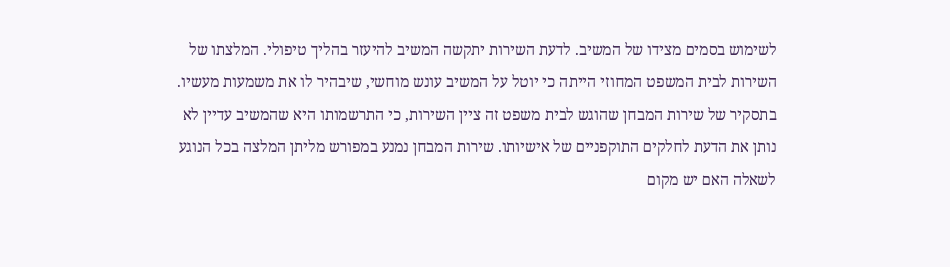לשימוש בסמים מצידו של המשיב. לדעת השירות יתקשה המשיב להיעזר בהליך טיפולי. המלצתו של השירות לבית המשפט המחוזי הייתה כי יוטל על המשיב עונש מוחשי, שיבהיר לו את משמעות מעשיו. בתסקיר של שירות המבחן שהוגש לבית משפט זה ציין השירות, כי התרשמותו היא שהמשיב עדיין לא נותן את הדעת לחלקים התוקפניים של אישיותו. שירות המבחן נמנע במפורש מליתן המלצה בכל הנוגע לשאלה האם יש מקום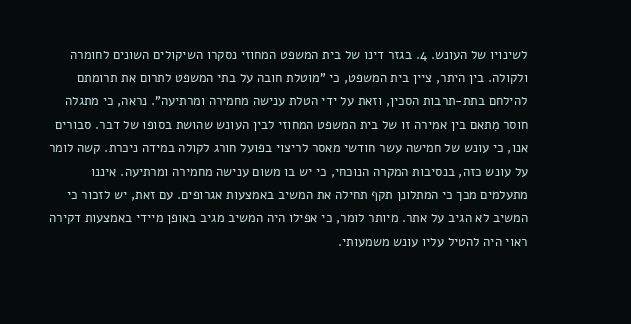לשינויו של העונש. 4. בגזר דינו של בית המשפט המחוזי נסקרו השיקולים השונים לחומרה ולקולה. בין היתר, ציין בית המשפט, כי "מוטלת חובה על בתי המשפט לתרום את תרומתם להילחם בתת-תרבות הסכין, וזאת על ידי הטלת ענישה מחמירה ומרתיעה". נראה, כי מתגלה חוסר מִתאם בין אמירה זו של בית המשפט המחוזי לבין העונש שהושת בסופו של דבר. סבורים אנו, כי עונש של חמישה עשר חודשי מאסר לריצוי בפועל חורג לקולה במידה ניכרת. קשה לומר על עונש כזה, בנסיבות המקרה הנוכחי, כי יש בו משום ענישה מחמירה ומרתיעה. איננו מתעלמים מכך כי המתלונן תקף תחילה את המשיב באמצעות אגרופים. עם זאת, יש לזכור כי המשיב לא הגיב על אתר. מיותר לומר, כי אפילו היה המשיב מגיב באופן מיידי באמצעות דקירה ראוי היה להטיל עליו עונש משמעותי.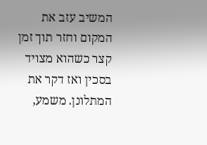המשיב עזב את המקום וחזר תוך זמן קצר כשהוא מצויד בסכין ואז דקר את המתלונן. משמע,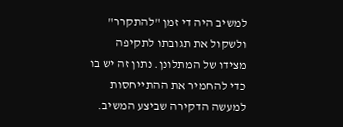למשיב היה די זמן "להתקרר" ולשקול את תגובתו לתקיפה מצידו של המתלונן. נתון זה יש בו כדי להחמיר את ההתייחסות למעשה הדקירה שביצע המשיב.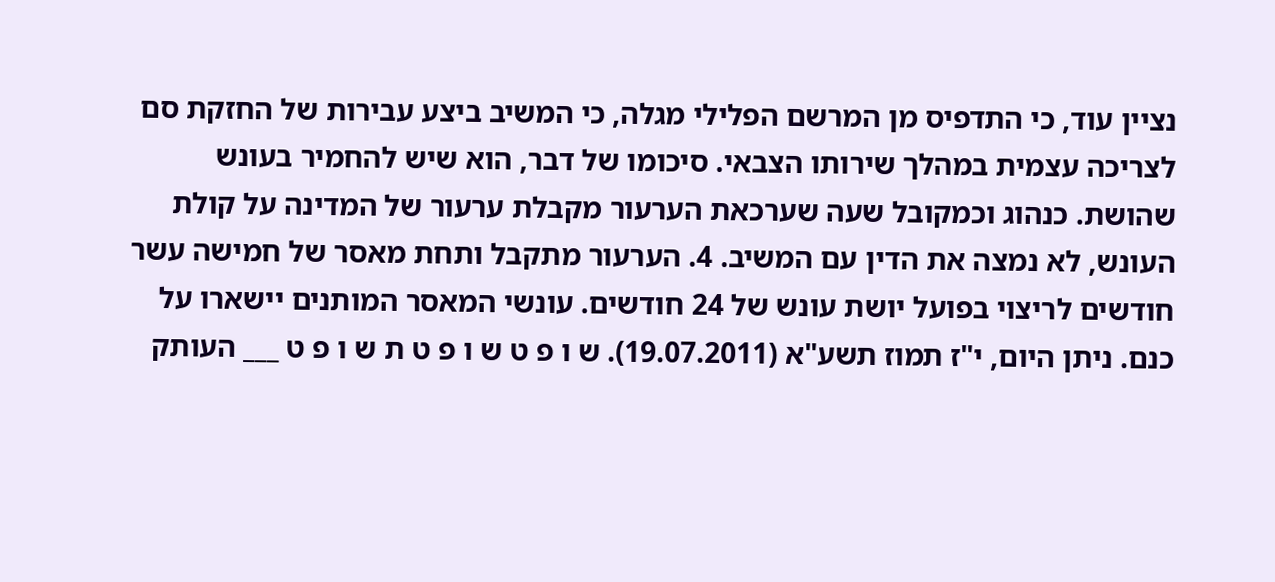נציין עוד, כי התדפיס מן המרשם הפלילי מגלה, כי המשיב ביצע עבירות של החזקת סם לצריכה עצמית במהלך שירותו הצבאי. סיכומו של דבר, הוא שיש להחמיר בעונש שהושת. כנהוג וכמקובל שעה שערכאת הערעור מקבלת ערעור של המדינה על קולת העונש, לא נמצה את הדין עם המשיב. 4. הערעור מתקבל ותחת מאסר של חמישה עשר חודשים לריצוי בפועל יושת עונש של 24 חודשים. עונשי המאסר המותנים יישארו על כנם. ניתן היום, י"ז תמוז תשע"א (19.07.2011). ש ו פ ט ש ו פ ט ת ש ו פ ט ___ העותק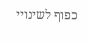כפוף לשינויי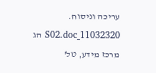עריכה וניסוח. 11032320_S02.doc הג מרכז מידע, טל'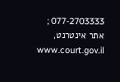077-2703333 ; אתר אינטרנט, www.court.gov.il